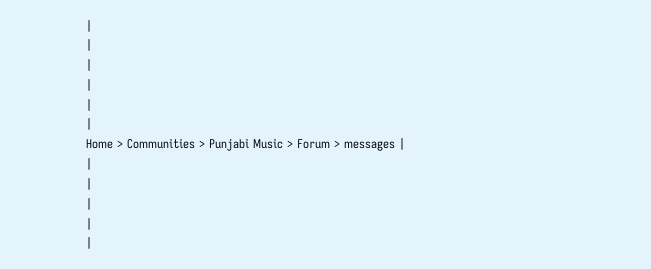|
|
|
|
|
|
Home > Communities > Punjabi Music > Forum > messages |
|
|
|
|
|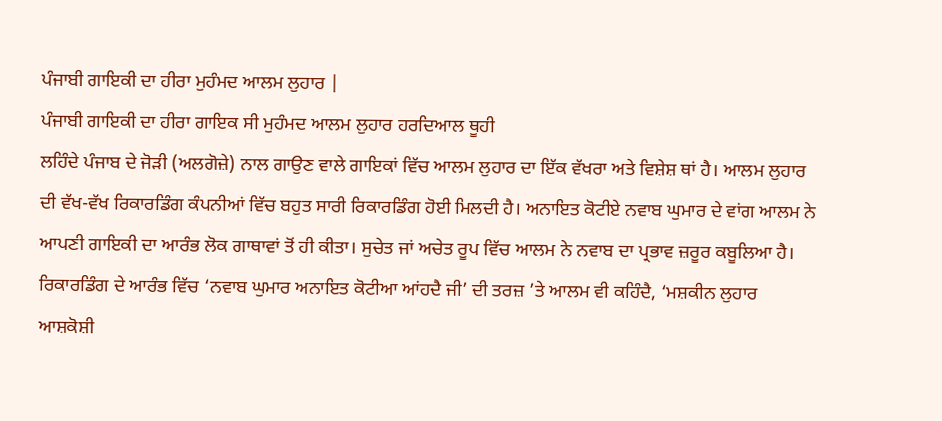ਪੰਜਾਬੀ ਗਾਇਕੀ ਦਾ ਹੀਰਾ ਮੁਹੰਮਦ ਆਲਮ ਲੁਹਾਰ |
ਪੰਜਾਬੀ ਗਾਇਕੀ ਦਾ ਹੀਰਾ ਗਾਇਕ ਸੀ ਮੁਹੰਮਦ ਆਲਮ ਲੁਹਾਰ ਹਰਦਿਆਲ ਥੂਹੀ
ਲਹਿੰਦੇ ਪੰਜਾਬ ਦੇ ਜੋੜੀ (ਅਲਗੋਜ਼ੇ) ਨਾਲ ਗਾਉਣ ਵਾਲੇ ਗਾਇਕਾਂ ਵਿੱਚ ਆਲਮ ਲੁਹਾਰ ਦਾ ਇੱਕ ਵੱਖਰਾ ਅਤੇ ਵਿਸ਼ੇਸ਼ ਥਾਂ ਹੈ। ਆਲਮ ਲੁਹਾਰ ਦੀ ਵੱਖ-ਵੱਖ ਰਿਕਾਰਡਿੰਗ ਕੰਪਨੀਆਂ ਵਿੱਚ ਬਹੁਤ ਸਾਰੀ ਰਿਕਾਰਡਿੰਗ ਹੋਈ ਮਿਲਦੀ ਹੈ। ਅਨਾਇਤ ਕੋਟੀਏ ਨਵਾਬ ਘੁਮਾਰ ਦੇ ਵਾਂਗ ਆਲਮ ਨੇ ਆਪਣੀ ਗਾਇਕੀ ਦਾ ਆਰੰਭ ਲੋਕ ਗਾਥਾਵਾਂ ਤੋਂ ਹੀ ਕੀਤਾ। ਸੁਚੇਤ ਜਾਂ ਅਚੇਤ ਰੂਪ ਵਿੱਚ ਆਲਮ ਨੇ ਨਵਾਬ ਦਾ ਪ੍ਰਭਾਵ ਜ਼ਰੂਰ ਕਬੂਲਿਆ ਹੈ। ਰਿਕਾਰਡਿੰਗ ਦੇ ਆਰੰਭ ਵਿੱਚ ‘ਨਵਾਬ ਘੁਮਾਰ ਅਨਾਇਤ ਕੋਟੀਆ ਆਂਹਦੈ ਜੀ’ ਦੀ ਤਰਜ਼ ’ਤੇ ਆਲਮ ਵੀ ਕਹਿੰਦੈ, ‘ਮਸ਼ਕੀਨ ਲੁਹਾਰ ਆਸ਼ਕੋਸ਼ੀ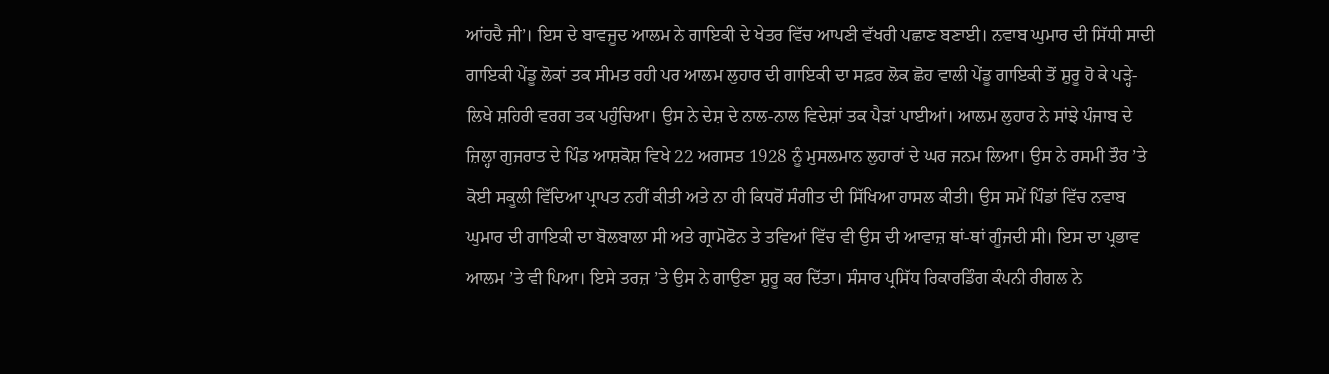ਆਂਹਦੈ ਜੀ’। ਇਸ ਦੇ ਬਾਵਜੂਦ ਆਲਮ ਨੇ ਗਾਇਕੀ ਦੇ ਖੇਤਰ ਵਿੱਚ ਆਪਣੀ ਵੱਖਰੀ ਪਛਾਣ ਬਣਾਈ। ਨਵਾਬ ਘੁਮਾਰ ਦੀ ਸਿੱਧੀ ਸਾਦੀ ਗਾਇਕੀ ਪੇਂਡੂ ਲੋਕਾਂ ਤਕ ਸੀਮਤ ਰਹੀ ਪਰ ਆਲਮ ਲੁਹਾਰ ਦੀ ਗਾਇਕੀ ਦਾ ਸਫ਼ਰ ਲੋਕ ਛੋਹ ਵਾਲੀ ਪੇਂਡੂ ਗਾਇਕੀ ਤੋਂ ਸ਼ੁਰੂ ਹੋ ਕੇ ਪੜ੍ਹੇ-ਲਿਖੇ ਸ਼ਹਿਰੀ ਵਰਗ ਤਕ ਪਹੁੰਚਿਆ। ਉਸ ਨੇ ਦੇਸ਼ ਦੇ ਨਾਲ-ਨਾਲ ਵਿਦੇਸ਼ਾਂ ਤਕ ਪੈੜਾਂ ਪਾਈਆਂ। ਆਲਮ ਲੁਹਾਰ ਨੇ ਸਾਂਝੇ ਪੰਜਾਬ ਦੇ ਜ਼ਿਲ੍ਹਾ ਗੁਜਰਾਤ ਦੇ ਪਿੰਡ ਆਸ਼ਕੋਸ਼ ਵਿਖੇ 22 ਅਗਸਤ 1928 ਨੂੰ ਮੁਸਲਮਾਨ ਲੁਹਾਰਾਂ ਦੇ ਘਰ ਜਨਮ ਲਿਆ। ਉਸ ਨੇ ਰਸਮੀ ਤੌਰ ’ਤੇ ਕੋਈ ਸਕੂਲੀ ਵਿੱਦਿਆ ਪ੍ਰਾਪਤ ਨਹੀਂ ਕੀਤੀ ਅਤੇ ਨਾ ਹੀ ਕਿਧਰੋਂ ਸੰਗੀਤ ਦੀ ਸਿੱਖਿਆ ਹਾਸਲ ਕੀਤੀ। ਉਸ ਸਮੇਂ ਪਿੰਡਾਂ ਵਿੱਚ ਨਵਾਬ ਘੁਮਾਰ ਦੀ ਗਾਇਕੀ ਦਾ ਬੋਲਬਾਲਾ ਸੀ ਅਤੇ ਗ੍ਰਾਮੋਫੋਨ ਤੇ ਤਵਿਆਂ ਵਿੱਚ ਵੀ ਉਸ ਦੀ ਆਵਾਜ਼ ਥਾਂ-ਥਾਂ ਗੂੰਜਦੀ ਸੀ। ਇਸ ਦਾ ਪ੍ਰਭਾਵ ਆਲਮ ’ਤੇ ਵੀ ਪਿਆ। ਇਸੇ ਤਰਜ਼ ’ਤੇ ਉਸ ਨੇ ਗਾਉਣਾ ਸ਼ੁਰੂ ਕਰ ਦਿੱਤਾ। ਸੰਸਾਰ ਪ੍ਰਸਿੱਧ ਰਿਕਾਰਡਿੰਗ ਕੰਪਨੀ ਰੀਗਲ ਨੇ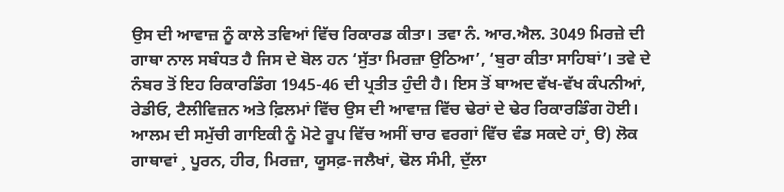ਉਸ ਦੀ ਆਵਾਜ਼ ਨੂੰ ਕਾਲੇ ਤਵਿਆਂ ਵਿੱਚ ਰਿਕਾਰਡ ਕੀਤਾ। ਤਵਾ ਨੰ. ਆਰ.ਐਲ. 3049 ਮਿਰਜ਼ੇ ਦੀ ਗਾਥਾ ਨਾਲ ਸਬੰਧਤ ਹੈ ਜਿਸ ਦੇ ਬੋਲ ਹਨ ‘ਸੁੱਤਾ ਮਿਰਜ਼ਾ ਉਠਿਆ’, ‘ਬੁਰਾ ਕੀਤਾ ਸਾਹਿਬਾਂ’। ਤਵੇ ਦੇ ਨੰਬਰ ਤੋਂ ਇਹ ਰਿਕਾਰਡਿੰਗ 1945-46 ਦੀ ਪ੍ਰਤੀਤ ਹੁੰਦੀ ਹੈ। ਇਸ ਤੋਂ ਬਾਅਦ ਵੱਖ-ਵੱਖ ਕੰਪਨੀਆਂ, ਰੇਡੀਓ, ਟੈਲੀਵਿਜ਼ਨ ਅਤੇ ਫ਼ਿਲਮਾਂ ਵਿੱਚ ਉਸ ਦੀ ਆਵਾਜ਼ ਵਿੱਚ ਢੇਰਾਂ ਦੇ ਢੇਰ ਰਿਕਾਰਡਿੰਗ ਹੋਈ। ਆਲਮ ਦੀ ਸਮੁੱਚੀ ਗਾਇਕੀ ਨੂੰ ਮੋਟੇ ਰੂਪ ਵਿੱਚ ਅਸੀਂ ਚਾਰ ਵਰਗਾਂ ਵਿੱਚ ਵੰਡ ਸਕਦੇ ਹਾਂ¸ ੳ) ਲੋਕ ਗਾਥਾਵਾਂ ¸ ਪੂਰਨ, ਹੀਰ, ਮਿਰਜ਼ਾ, ਯੂਸਫ਼-ਜਲੈਖਾਂ, ਢੋਲ ਸੰਮੀ, ਦੁੱਲਾ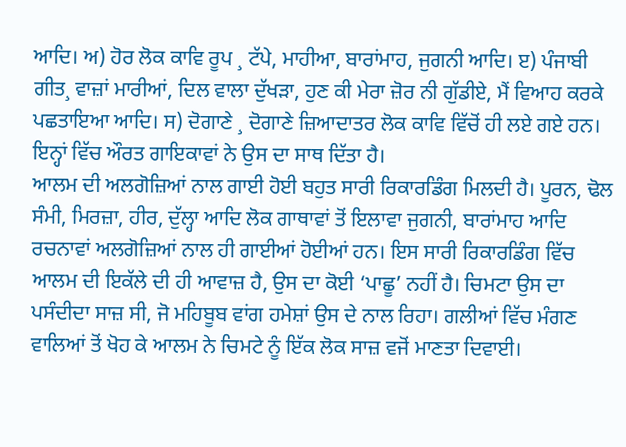ਆਦਿ। ਅ) ਹੋਰ ਲੋਕ ਕਾਵਿ ਰੂਪ ¸ ਟੱਪੇ, ਮਾਹੀਆ, ਬਾਰਾਂਮਾਹ, ਜੁਗਨੀ ਆਦਿ। ੲ) ਪੰਜਾਬੀ ਗੀਤ¸ ਵਾਜ਼ਾਂ ਮਾਰੀਆਂ, ਦਿਲ ਵਾਲਾ ਦੁੱਖੜਾ, ਹੁਣ ਕੀ ਮੇਰਾ ਜ਼ੋਰ ਨੀ ਗੁੱਡੀਏ, ਮੈਂ ਵਿਆਹ ਕਰਕੇ ਪਛਤਾਇਆ ਆਦਿ। ਸ) ਦੋਗਾਣੇ ¸ ਦੋਗਾਣੇ ਜ਼ਿਆਦਾਤਰ ਲੋਕ ਕਾਵਿ ਵਿੱਚੋਂ ਹੀ ਲਏ ਗਏ ਹਨ। ਇਨ੍ਹਾਂ ਵਿੱਚ ਔਰਤ ਗਾਇਕਾਵਾਂ ਨੇ ਉਸ ਦਾ ਸਾਥ ਦਿੱਤਾ ਹੈ।
ਆਲਮ ਦੀ ਅਲਗੋਜ਼ਿਆਂ ਨਾਲ ਗਾਈ ਹੋਈ ਬਹੁਤ ਸਾਰੀ ਰਿਕਾਰਡਿੰਗ ਮਿਲਦੀ ਹੈ। ਪੂਰਨ, ਢੋਲ ਸੰਮੀ, ਮਿਰਜ਼ਾ, ਹੀਰ, ਦੁੱਲ੍ਹਾ ਆਦਿ ਲੋਕ ਗਾਥਾਵਾਂ ਤੋਂ ਇਲਾਵਾ ਜੁਗਨੀ, ਬਾਰਾਂਮਾਹ ਆਦਿ ਰਚਨਾਵਾਂ ਅਲਗੋਜ਼ਿਆਂ ਨਾਲ ਹੀ ਗਾਈਆਂ ਹੋਈਆਂ ਹਨ। ਇਸ ਸਾਰੀ ਰਿਕਾਰਡਿੰਗ ਵਿੱਚ ਆਲਮ ਦੀ ਇਕੱਲੇ ਦੀ ਹੀ ਆਵਾਜ਼ ਹੈ, ਉਸ ਦਾ ਕੋਈ ‘ਪਾਛੂ’ ਨਹੀਂ ਹੈ। ਚਿਮਟਾ ਉਸ ਦਾ ਪਸੰਦੀਦਾ ਸਾਜ਼ ਸੀ, ਜੋ ਮਹਿਬੂਬ ਵਾਂਗ ਹਮੇਸ਼ਾਂ ਉਸ ਦੇ ਨਾਲ ਰਿਹਾ। ਗਲੀਆਂ ਵਿੱਚ ਮੰਗਣ ਵਾਲਿਆਂ ਤੋਂ ਖੋਹ ਕੇ ਆਲਮ ਨੇ ਚਿਮਟੇ ਨੂੰ ਇੱਕ ਲੋਕ ਸਾਜ਼ ਵਜੋਂ ਮਾਣਤਾ ਦਿਵਾਈ।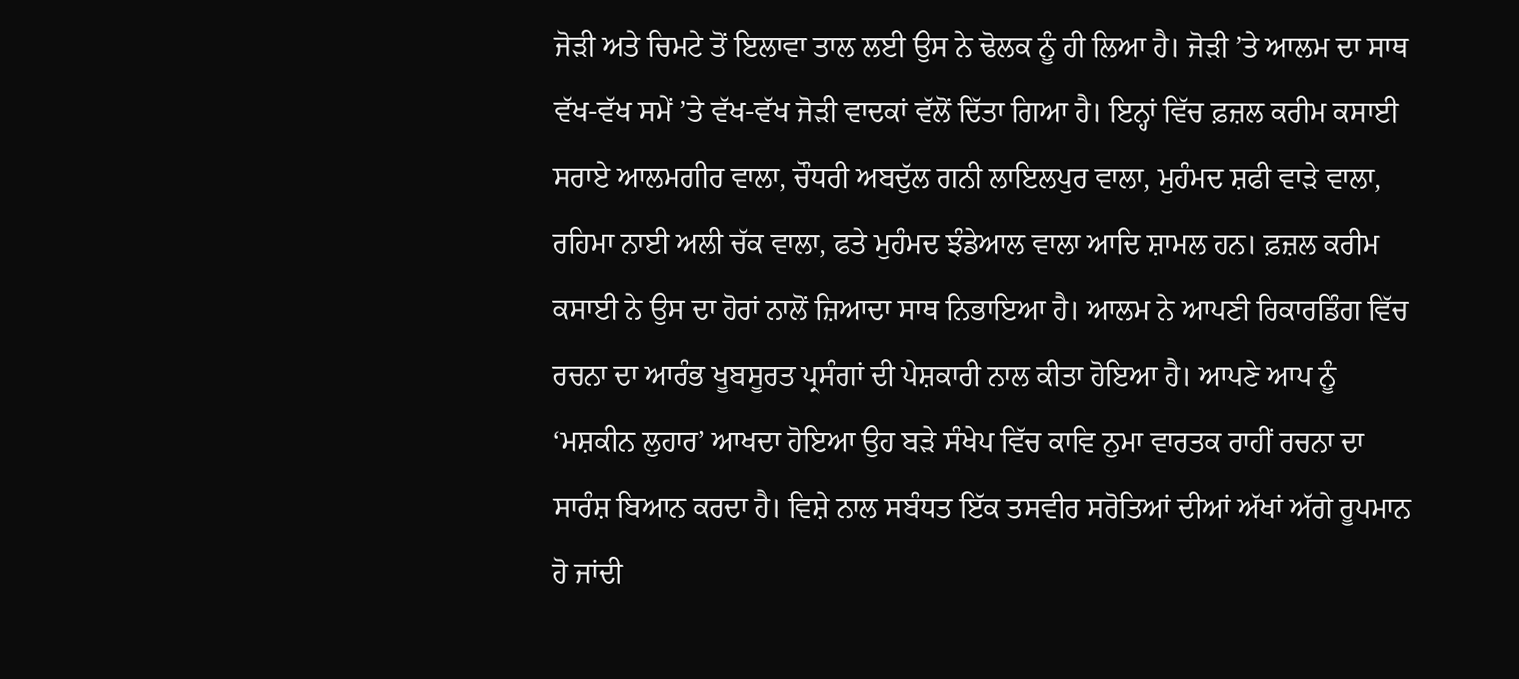ਜੋੜੀ ਅਤੇ ਚਿਮਟੇ ਤੋਂ ਇਲਾਵਾ ਤਾਲ ਲਈ ਉਸ ਨੇ ਢੋਲਕ ਨੂੰ ਹੀ ਲਿਆ ਹੈ। ਜੋੜੀ ’ਤੇ ਆਲਮ ਦਾ ਸਾਥ ਵੱਖ-ਵੱਖ ਸਮੇਂ ’ਤੇ ਵੱਖ-ਵੱਖ ਜੋੜੀ ਵਾਦਕਾਂ ਵੱਲੋਂ ਦਿੱਤਾ ਗਿਆ ਹੈ। ਇਨ੍ਹਾਂ ਵਿੱਚ ਫ਼ਜ਼ਲ ਕਰੀਮ ਕਸਾਈ ਸਰਾਏ ਆਲਮਗੀਰ ਵਾਲਾ, ਚੌਧਰੀ ਅਬਦੁੱਲ ਗਨੀ ਲਾਇਲਪੁਰ ਵਾਲਾ, ਮੁਹੰਮਦ ਸ਼ਫੀ ਵਾੜੇ ਵਾਲਾ, ਰਹਿਮਾ ਨਾਈ ਅਲੀ ਚੱਕ ਵਾਲਾ, ਫਤੇ ਮੁਹੰਮਦ ਝੰਡੇਆਲ ਵਾਲਾ ਆਦਿ ਸ਼ਾਮਲ ਹਨ। ਫ਼ਜ਼ਲ ਕਰੀਮ ਕਸਾਈ ਨੇ ਉਸ ਦਾ ਹੋਰਾਂ ਨਾਲੋਂ ਜ਼ਿਆਦਾ ਸਾਥ ਨਿਭਾਇਆ ਹੈ। ਆਲਮ ਨੇ ਆਪਣੀ ਰਿਕਾਰਡਿੰਗ ਵਿੱਚ ਰਚਨਾ ਦਾ ਆਰੰਭ ਖੂਬਸੂਰਤ ਪ੍ਰਸੰਗਾਂ ਦੀ ਪੇਸ਼ਕਾਰੀ ਨਾਲ ਕੀਤਾ ਹੋਇਆ ਹੈ। ਆਪਣੇ ਆਪ ਨੂੰ ‘ਮਸ਼ਕੀਨ ਲੁਹਾਰ’ ਆਖਦਾ ਹੋਇਆ ਉਹ ਬੜੇ ਸੰਖੇਪ ਵਿੱਚ ਕਾਵਿ ਨੁਮਾ ਵਾਰਤਕ ਰਾਹੀਂ ਰਚਨਾ ਦਾ ਸਾਰੰਸ਼ ਬਿਆਨ ਕਰਦਾ ਹੈ। ਵਿਸ਼ੇ ਨਾਲ ਸਬੰਧਤ ਇੱਕ ਤਸਵੀਰ ਸਰੋਤਿਆਂ ਦੀਆਂ ਅੱਖਾਂ ਅੱਗੇ ਰੂਪਮਾਨ ਹੋ ਜਾਂਦੀ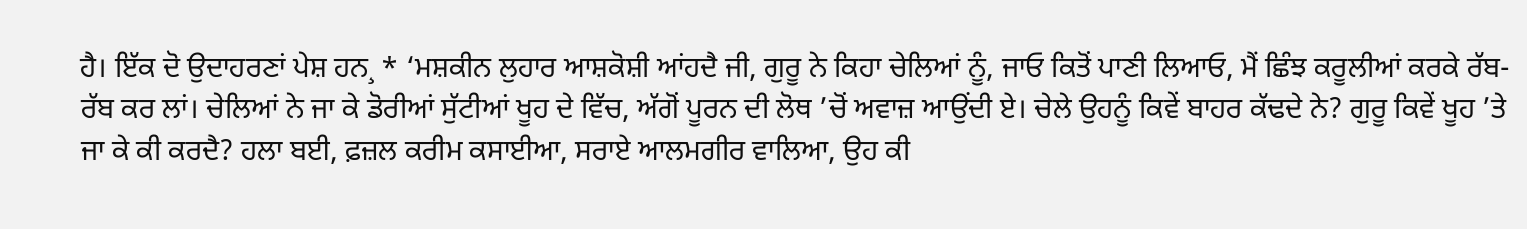ਹੈ। ਇੱਕ ਦੋ ਉਦਾਹਰਣਾਂ ਪੇਸ਼ ਹਨ¸ * ‘ਮਸ਼ਕੀਨ ਲੁਹਾਰ ਆਸ਼ਕੋਸ਼ੀ ਆਂਹਦੈ ਜੀ, ਗੁਰੂ ਨੇ ਕਿਹਾ ਚੇਲਿਆਂ ਨੂੰ, ਜਾਓ ਕਿਤੋਂ ਪਾਣੀ ਲਿਆਓ, ਮੈਂ ਛਿੰਝ ਕਰੂਲੀਆਂ ਕਰਕੇ ਰੱਬ-ਰੱਬ ਕਰ ਲਾਂ। ਚੇਲਿਆਂ ਨੇ ਜਾ ਕੇ ਡੋਰੀਆਂ ਸੁੱਟੀਆਂ ਖੂਹ ਦੇ ਵਿੱਚ, ਅੱਗੋਂ ਪੂਰਨ ਦੀ ਲੋਥ ’ਚੋਂ ਅਵਾਜ਼ ਆਉਂਦੀ ਏ। ਚੇਲੇ ਉਹਨੂੰ ਕਿਵੇਂ ਬਾਹਰ ਕੱਢਦੇ ਨੇ? ਗੁਰੂ ਕਿਵੇਂ ਖੂਹ ’ਤੇ ਜਾ ਕੇ ਕੀ ਕਰਦੈ? ਹਲਾ ਬਈ, ਫ਼ਜ਼ਲ ਕਰੀਮ ਕਸਾਈਆ, ਸਰਾਏ ਆਲਮਗੀਰ ਵਾਲਿਆ, ਉਹ ਕੀ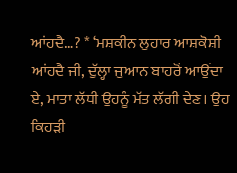ਆਂਹਦੈ…? * ‘ਮਸ਼ਕੀਨ ਲੁਹਾਰ ਆਸ਼ਕੋਸ਼ੀ ਆਂਹਦੈ ਜੀ, ਦੁੱਲ੍ਹਾ ਜੁਆਨ ਬਾਹਰੋਂ ਆਉਂਦਾ ਏ, ਮਾਤਾ ਲੱਧੀ ਉਹਨੂੰ ਮੱਤ ਲੱਗੀ ਦੇਣ। ਉਹ ਕਿਹੜੀ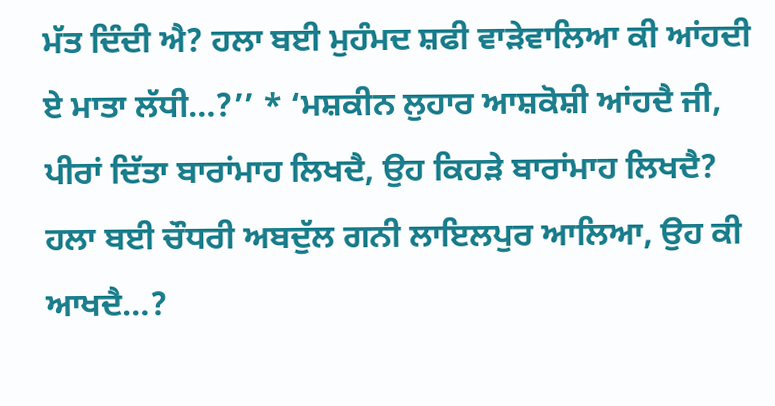ਮੱਤ ਦਿੰਦੀ ਐ? ਹਲਾ ਬਈ ਮੁਹੰਮਦ ਸ਼ਫੀ ਵਾੜੇਵਾਲਿਆ ਕੀ ਆਂਹਦੀ ਏ ਮਾਤਾ ਲੱਧੀ…?’’ * ‘ਮਸ਼ਕੀਨ ਲੁਹਾਰ ਆਸ਼ਕੋਸ਼ੀ ਆਂਹਦੈ ਜੀ, ਪੀਰਾਂ ਦਿੱਤਾ ਬਾਰਾਂਮਾਹ ਲਿਖਦੈ, ਉਹ ਕਿਹੜੇ ਬਾਰਾਂਮਾਹ ਲਿਖਦੈ? ਹਲਾ ਬਈ ਚੌਧਰੀ ਅਬਦੁੱਲ ਗਨੀ ਲਾਇਲਪੁਰ ਆਲਿਆ, ਉਹ ਕੀ ਆਖਦੈ…?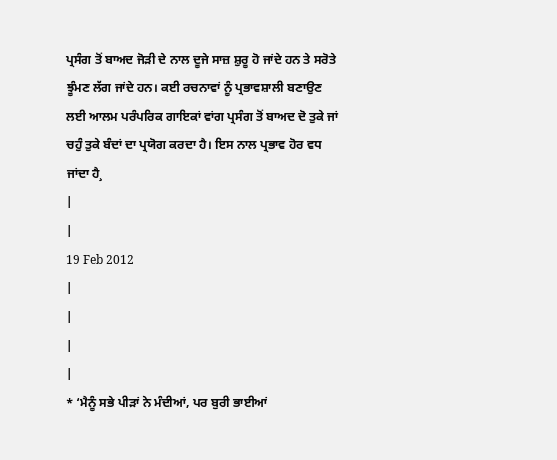ਪ੍ਰਸੰਗ ਤੋਂ ਬਾਅਦ ਜੋੜੀ ਦੇ ਨਾਲ ਦੂਜੇ ਸਾਜ਼ ਸ਼ੁਰੂ ਹੋ ਜਾਂਦੇ ਹਨ ਤੇ ਸਰੋਤੇ ਝੂੰਮਣ ਲੱਗ ਜਾਂਦੇ ਹਨ। ਕਈ ਰਚਨਾਵਾਂ ਨੂੰ ਪ੍ਰਭਾਵਸ਼ਾਲੀ ਬਣਾਉਣ ਲਈ ਆਲਮ ਪਰੰਪਰਿਕ ਗਾਇਕਾਂ ਵਾਂਗ ਪ੍ਰਸੰਗ ਤੋਂ ਬਾਅਦ ਦੋ ਤੁਕੇ ਜਾਂ ਚਹੁੰ ਤੁਕੇ ਬੰਦਾਂ ਦਾ ਪ੍ਰਯੋਗ ਕਰਦਾ ਹੈ। ਇਸ ਨਾਲ ਪ੍ਰਭਾਵ ਹੋਰ ਵਧ ਜਾਂਦਾ ਹੈ¸
|
|
19 Feb 2012
|
|
|
|
* ‘ਮੈਨੂੰ ਸਭੇ ਪੀੜਾਂ ਨੇ ਮੰਦੀਆਂ, ਪਰ ਬੁਰੀ ਭਾਈਆਂ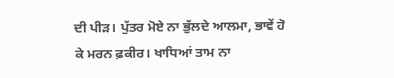ਦੀ ਪੀੜ। ਪੁੱਤਰ ਮੋਏ ਨਾ ਭੁੱਲਦੇ ਆਲਮਾ, ਭਾਵੇਂ ਹੋ ਕੇ ਮਰਨ ਫ਼ਕੀਰ। ਖਾਧਿਆਂ ਤਾਮ ਨਾ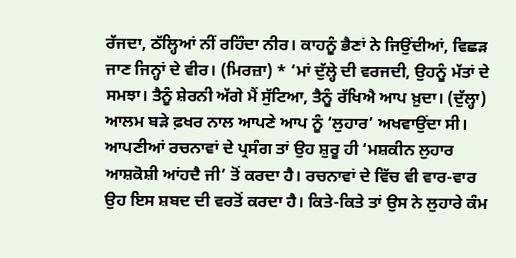ਰੱਜਦਾ, ਠੱਲ੍ਹਿਆਂ ਨੀਂ ਰਹਿੰਦਾ ਨੀਰ। ਕਾਹਨੂੰ ਭੈਣਾਂ ਨੇ ਜਿਉਂਦੀਆਂ, ਵਿਛੜ ਜਾਣ ਜਿਨ੍ਹਾਂ ਦੇ ਵੀਰ। (ਮਿਰਜ਼ਾ) * ‘ਮਾਂ ਦੁੱਲ੍ਹੇ ਦੀ ਵਰਜਦੀ, ਉਹਨੂੰ ਮੱਤਾਂ ਦੇ ਸਮਝਾ। ਤੈਨੂੰ ਸ਼ੇਰਨੀ ਅੱਗੇ ਮੈਂ ਸੁੱਟਿਆ, ਤੈਨੂੰ ਰੱਖਿਐ ਆਪ ਖ਼ੁਦਾ। (ਦੁੱਲ੍ਹਾ) ਆਲਮ ਬੜੇ ਫ਼ਖਰ ਨਾਲ ਆਪਣੇ ਆਪ ਨੂੰ ‘ਲੁਹਾਰ’ ਅਖਵਾਉਂਦਾ ਸੀ। ਆਪਣੀਆਂ ਰਚਨਾਵਾਂ ਦੇ ਪ੍ਰਸੰਗ ਤਾਂ ਉਹ ਸ਼ੁਰੂ ਹੀ ‘ਮਸ਼ਕੀਨ ਲੁਹਾਰ ਆਸ਼ਕੋਸ਼ੀ ਆਂਹਦੈ ਜੀ’ ਤੋਂ ਕਰਦਾ ਹੈ। ਰਚਨਾਵਾਂ ਦੇ ਵਿੱਚ ਵੀ ਵਾਰ-ਵਾਰ ਉਹ ਇਸ ਸ਼ਬਦ ਦੀ ਵਰਤੋਂ ਕਰਦਾ ਹੈ। ਕਿਤੇ-ਕਿਤੇ ਤਾਂ ਉਸ ਨੇ ਲੁਹਾਰੇ ਕੰਮ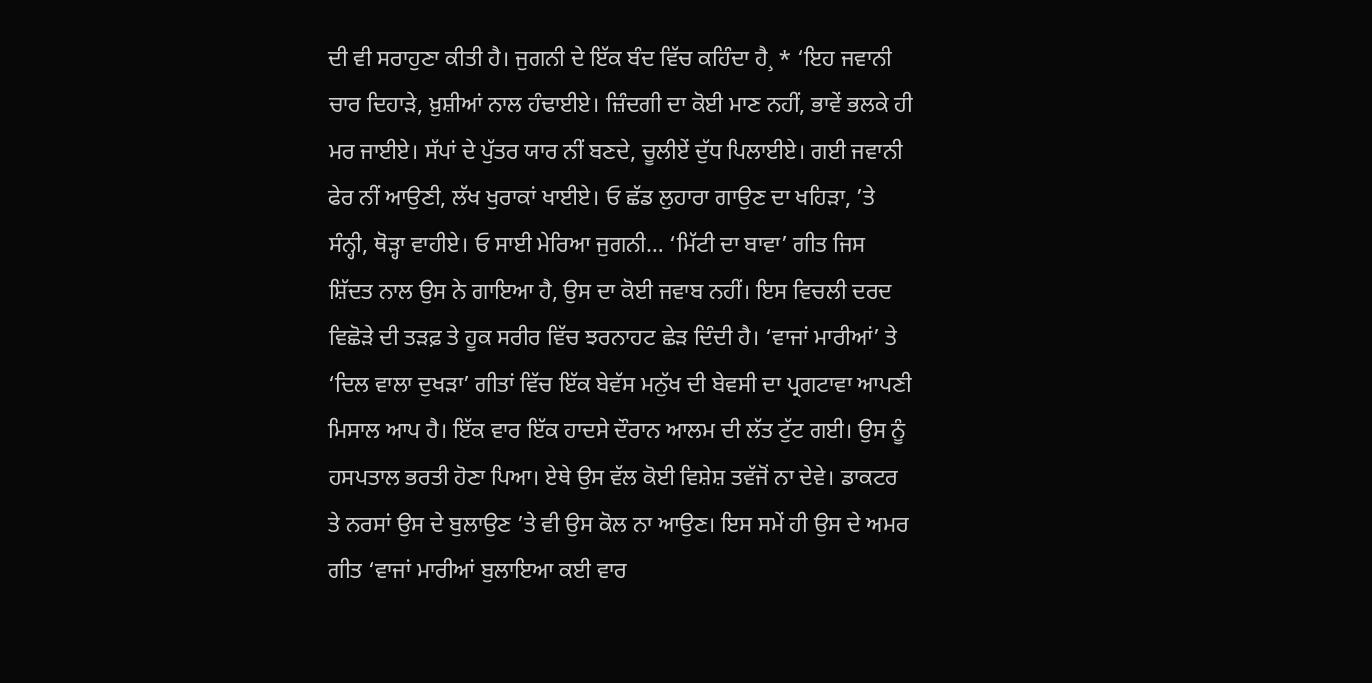ਦੀ ਵੀ ਸਰਾਹੁਣਾ ਕੀਤੀ ਹੈ। ਜੁਗਨੀ ਦੇ ਇੱਕ ਬੰਦ ਵਿੱਚ ਕਹਿੰਦਾ ਹੈ¸ * ‘ਇਹ ਜਵਾਨੀ ਚਾਰ ਦਿਹਾੜੇ, ਖ਼ੁਸ਼ੀਆਂ ਨਾਲ ਹੰਢਾਈਏ। ਜ਼ਿੰਦਗੀ ਦਾ ਕੋਈ ਮਾਣ ਨਹੀਂ, ਭਾਵੇਂ ਭਲਕੇ ਹੀ ਮਰ ਜਾਈਏ। ਸੱਪਾਂ ਦੇ ਪੁੱਤਰ ਯਾਰ ਨੀਂ ਬਣਦੇ, ਚੂਲੀਏਂ ਦੁੱਧ ਪਿਲਾਈਏ। ਗਈ ਜਵਾਨੀ ਫੇਰ ਨੀਂ ਆਉਣੀ, ਲੱਖ ਖੁਰਾਕਾਂ ਖਾਈਏ। ਓ ਛੱਡ ਲੁਹਾਰਾ ਗਾਉਣ ਦਾ ਖਹਿੜਾ, ’ਤੇ ਸੰਨ੍ਹੀ, ਥੋੜ੍ਹਾ ਵਾਹੀਏ। ਓ ਸਾਈ ਮੇਰਿਆ ਜੁਗਨੀ… ‘ਮਿੱਟੀ ਦਾ ਬਾਵਾ’ ਗੀਤ ਜਿਸ ਸ਼ਿੱਦਤ ਨਾਲ ਉਸ ਨੇ ਗਾਇਆ ਹੈ, ਉਸ ਦਾ ਕੋਈ ਜਵਾਬ ਨਹੀਂ। ਇਸ ਵਿਚਲੀ ਦਰਦ ਵਿਛੋੜੇ ਦੀ ਤੜਫ਼ ਤੇ ਹੂਕ ਸਰੀਰ ਵਿੱਚ ਝਰਨਾਹਟ ਛੇੜ ਦਿੰਦੀ ਹੈ। ‘ਵਾਜਾਂ ਮਾਰੀਆਂ’ ਤੇ ‘ਦਿਲ ਵਾਲਾ ਦੁਖੜਾ’ ਗੀਤਾਂ ਵਿੱਚ ਇੱਕ ਬੇਵੱਸ ਮਨੁੱਖ ਦੀ ਬੇਵਸੀ ਦਾ ਪ੍ਰਗਟਾਵਾ ਆਪਣੀ ਮਿਸਾਲ ਆਪ ਹੈ। ਇੱਕ ਵਾਰ ਇੱਕ ਹਾਦਸੇ ਦੌਰਾਨ ਆਲਮ ਦੀ ਲੱਤ ਟੁੱਟ ਗਈ। ਉਸ ਨੂੰ ਹਸਪਤਾਲ ਭਰਤੀ ਹੋਣਾ ਪਿਆ। ਏਥੇ ਉਸ ਵੱਲ ਕੋਈ ਵਿਸ਼ੇਸ਼ ਤਵੱਜੋਂ ਨਾ ਦੇਵੇ। ਡਾਕਟਰ ਤੇ ਨਰਸਾਂ ਉਸ ਦੇ ਬੁਲਾਉਣ ’ਤੇ ਵੀ ਉਸ ਕੋਲ ਨਾ ਆਉਣ। ਇਸ ਸਮੇਂ ਹੀ ਉਸ ਦੇ ਅਮਰ ਗੀਤ ‘ਵਾਜਾਂ ਮਾਰੀਆਂ ਬੁਲਾਇਆ ਕਈ ਵਾਰ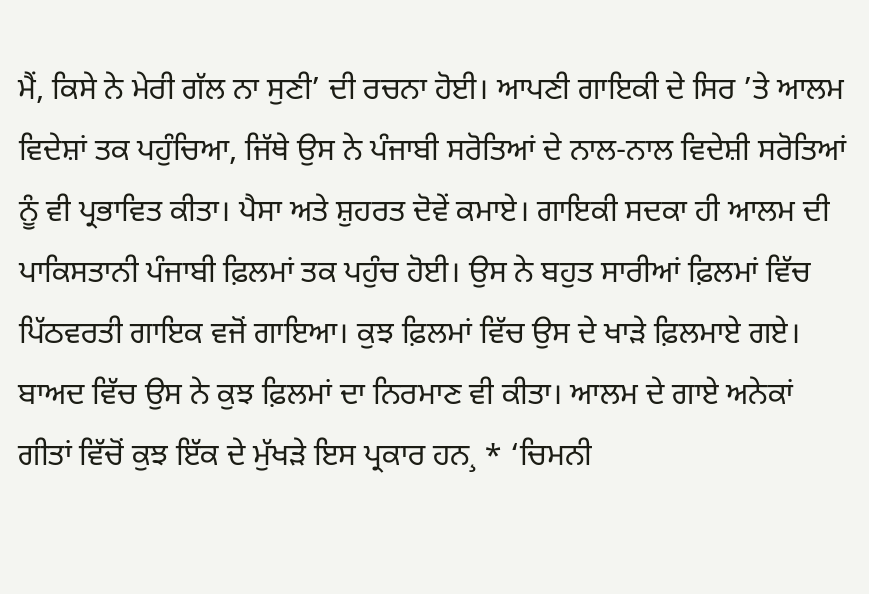ਮੈਂ, ਕਿਸੇ ਨੇ ਮੇਰੀ ਗੱਲ ਨਾ ਸੁਣੀ’ ਦੀ ਰਚਨਾ ਹੋਈ। ਆਪਣੀ ਗਾਇਕੀ ਦੇ ਸਿਰ ’ਤੇ ਆਲਮ ਵਿਦੇਸ਼ਾਂ ਤਕ ਪਹੁੰਚਿਆ, ਜਿੱਥੇ ਉਸ ਨੇ ਪੰਜਾਬੀ ਸਰੋਤਿਆਂ ਦੇ ਨਾਲ-ਨਾਲ ਵਿਦੇਸ਼ੀ ਸਰੋਤਿਆਂ ਨੂੰ ਵੀ ਪ੍ਰਭਾਵਿਤ ਕੀਤਾ। ਪੈਸਾ ਅਤੇ ਸ਼ੁਹਰਤ ਦੋਵੇਂ ਕਮਾਏ। ਗਾਇਕੀ ਸਦਕਾ ਹੀ ਆਲਮ ਦੀ ਪਾਕਿਸਤਾਨੀ ਪੰਜਾਬੀ ਫ਼ਿਲਮਾਂ ਤਕ ਪਹੁੰਚ ਹੋਈ। ਉਸ ਨੇ ਬਹੁਤ ਸਾਰੀਆਂ ਫ਼ਿਲਮਾਂ ਵਿੱਚ ਪਿੱਠਵਰਤੀ ਗਾਇਕ ਵਜੋਂ ਗਾਇਆ। ਕੁਝ ਫ਼ਿਲਮਾਂ ਵਿੱਚ ਉਸ ਦੇ ਖਾੜੇ ਫ਼ਿਲਮਾਏ ਗਏ। ਬਾਅਦ ਵਿੱਚ ਉਸ ਨੇ ਕੁਝ ਫ਼ਿਲਮਾਂ ਦਾ ਨਿਰਮਾਣ ਵੀ ਕੀਤਾ। ਆਲਮ ਦੇ ਗਾਏ ਅਨੇਕਾਂ ਗੀਤਾਂ ਵਿੱਚੋਂ ਕੁਝ ਇੱਕ ਦੇ ਮੁੱਖੜੇ ਇਸ ਪ੍ਰਕਾਰ ਹਨ¸ * ‘ਚਿਮਨੀ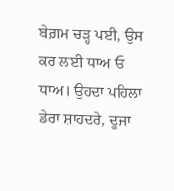ਬੇਗ਼ਮ ਚੜ੍ਹ ਪਈ, ਉਸ ਕਰ ਲਈ ਧਾਅ ਓ ਧਾਅ। ਉਹਦਾ ਪਹਿਲਾ ਡੇਰਾ ਸ਼ਾਹਦਰੇ, ਦੂਜਾ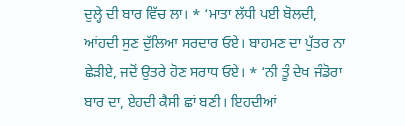ਦੁਲ੍ਹੇ ਦੀ ਬਾਰ ਵਿੱਚ ਲਾ। * ‘ਮਾਤਾ ਲੱਧੀ ਪਈ ਬੋਲਦੀ, ਆਂਹਦੀ ਸੁਣ ਦੁੱਲਿਆ ਸਰਦਾਰ ਓਏ। ਬਾਹਮਣ ਦਾ ਪੁੱਤਰ ਨਾ ਛੇੜੀਏ, ਜਦੋਂ ਉਤਰੇ ਹੋਣ ਸਰਾਧ ਓਏ। * ‘ਨੀ ਤੂੰ ਦੇਖ ਜੰਡੋਰਾ ਬਾਰ ਦਾ, ਏਹਦੀ ਕੈਸੀ ਛਾਂ ਬਣੀ। ਇਹਦੀਆਂ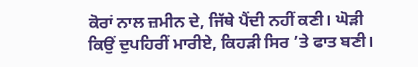ਕੋਰਾਂ ਨਾਲ ਜ਼ਮੀਨ ਦੇ, ਜਿੱਥੇ ਪੈਂਦੀ ਨਹੀਂ ਕਣੀ। ਘੋੜੀ ਕਿਉਂ ਦੁਪਹਿਰੀਂ ਮਾਰੀਏ, ਕਿਹੜੀ ਸਿਰ ’ਤੇ ਫਾਤ ਬਣੀ।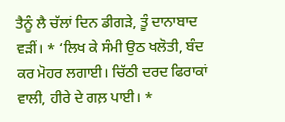ਤੈਨੂੰ ਲੈ ਚੱਲਾਂ ਦਿਨ ਡੀਗੜੇ, ਤੂੰ ਦਾਨਾਬਾਦ ਵੜੀਂ। * ‘ਲਿਖ ਕੇ ਸੰਮੀ ਉਠ ਖਲੋਤੀ, ਬੰਦ ਕਰ ਮੋਹਰ ਲਗਾਈ। ਚਿੱਠੀ ਦਰਦ ਫਿਰਾਕਾਂ ਵਾਲੀ, ਹੀਰੇ ਦੇ ਗਲ਼ ਪਾਈ। *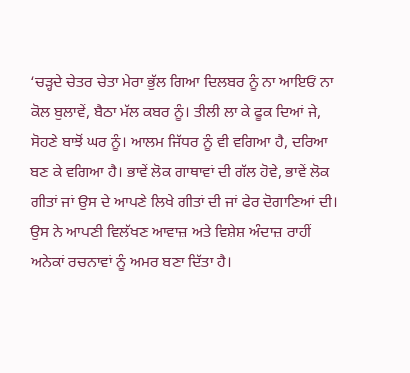‘ਚੜ੍ਹਦੇ ਚੇਤਰ ਚੇਤਾ ਮੇਰਾ ਭੁੱਲ ਗਿਆ ਦਿਲਬਰ ਨੂੰ ਨਾ ਆਇਓਂ ਨਾ ਕੋਲ ਬੁਲਾਵੇਂ, ਬੈਠਾ ਮੱਲ ਕਬਰ ਨੂੰ। ਤੀਲੀ ਲਾ ਕੇ ਫੂਕ ਦਿਆਂ ਜੇ, ਸੋਹਣੇ ਬਾਝੋਂ ਘਰ ਨੂੰ। ਆਲਮ ਜਿੱਧਰ ਨੂੰ ਵੀ ਵਗਿਆ ਹੈ, ਦਰਿਆ ਬਣ ਕੇ ਵਗਿਆ ਹੈ। ਭਾਵੇਂ ਲੋਕ ਗਾਥਾਵਾਂ ਦੀ ਗੱਲ ਹੋਵੇ, ਭਾਵੇਂ ਲੋਕ ਗੀਤਾਂ ਜਾਂ ਉਸ ਦੇ ਆਪਣੇ ਲਿਖੇ ਗੀਤਾਂ ਦੀ ਜਾਂ ਫੇਰ ਦੋਗਾਣਿਆਂ ਦੀ। ਉਸ ਨੇ ਆਪਣੀ ਵਿਲੱਖਣ ਆਵਾਜ਼ ਅਤੇ ਵਿਸ਼ੇਸ਼ ਅੰਦਾਜ਼ ਰਾਹੀਂ ਅਨੇਕਾਂ ਰਚਨਾਵਾਂ ਨੂੰ ਅਮਰ ਬਣਾ ਦਿੱਤਾ ਹੈ।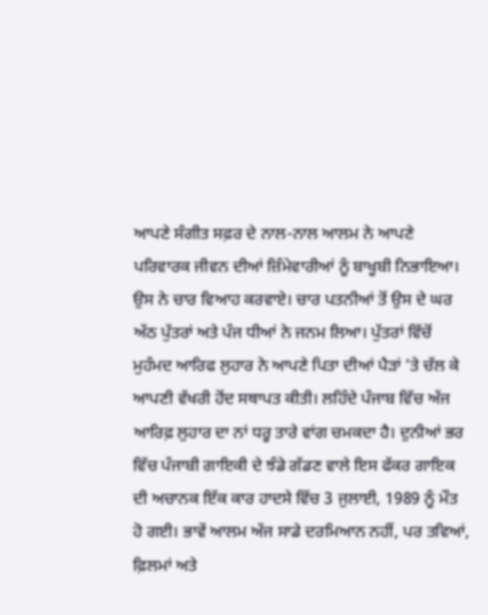ਆਪਣੇ ਸੰਗੀਤ ਸਫ਼ਰ ਦੇ ਨਾਲ-ਨਾਲ ਆਲਮ ਨੇ ਆਪਣੇ ਪਰਿਵਾਰਕ ਜੀਵਨ ਦੀਆਂ ਜ਼ਿੰਮੇਵਾਰੀਆਂ ਨੂੰ ਬਾਖੂਬੀ ਨਿਭਾਇਆ। ਉਸ ਨੇ ਚਾਰ ਵਿਆਹ ਕਰਵਾਏ। ਚਾਰ ਪਤਨੀਆਂ ਤੋਂ ਉਸ ਦੇ ਘਰ ਅੱਠ ਪੁੱਤਰਾਂ ਅਤੇ ਪੰਜ ਧੀਆਂ ਨੇ ਜਨਮ ਲਿਆ। ਪੁੱਤਰਾਂ ਵਿੱਚੋਂ ਮੁਹੰਮਦ ਆਰਿਫ ਲੁਹਾਰ ਨੇ ਆਪਣੇ ਪਿਤਾ ਦੀਆਂ ਪੈੜਾਂ ’ਤੇ ਚੱਲ ਕੇ ਆਪਣੀ ਵੱਖਰੀ ਹੋਂਦ ਸਥਾਪਤ ਕੀਤੀ। ਲਹਿੰਦੇ ਪੰਜਾਬ ਵਿੱਚ ਅੱਜ ਆਰਿਫ਼ ਲੁਹਾਰ ਦਾ ਨਾਂ ਧਰੂ ਤਾਰੇ ਵਾਂਗ ਚਮਕਦਾ ਹੈ। ਦੁਨੀਆਂ ਭਰ ਵਿੱਚ ਪੰਜਾਬੀ ਗਾਇਕੀ ਦੇ ਝੰਡੇ ਗੱਡਣ ਵਾਲੇ ਇਸ ਫੱਕਰ ਗਾਇਕ ਦੀ ਅਚਾਨਕ ਇੱਕ ਕਾਰ ਹਾਦਸੇ ਵਿੱਚ 3 ਜੁਲਾਈ, 1989 ਨੂੰ ਮੌਤ ਹੋ ਗਈ। ਭਾਵੇਂ ਆਲਮ ਅੱਜ ਸਾਡੇ ਦਰਮਿਆਨ ਨਹੀਂ, ਪਰ ਤਵਿਆਂ, ਫ਼ਿਲਮਾਂ ਅਤੇ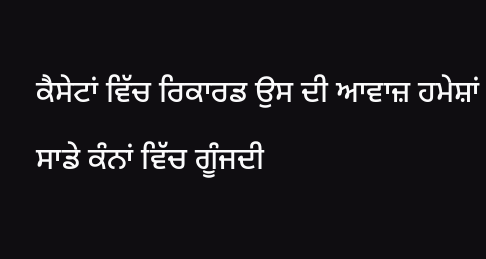ਕੈਸੇਟਾਂ ਵਿੱਚ ਰਿਕਾਰਡ ਉਸ ਦੀ ਆਵਾਜ਼ ਹਮੇਸ਼ਾਂ ਸਾਡੇ ਕੰਨਾਂ ਵਿੱਚ ਗੂੰਜਦੀ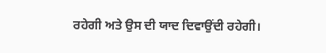ਰਹੇਗੀ ਅਤੇ ਉਸ ਦੀ ਯਾਦ ਦਿਵਾਉਂਦੀ ਰਹੇਗੀ।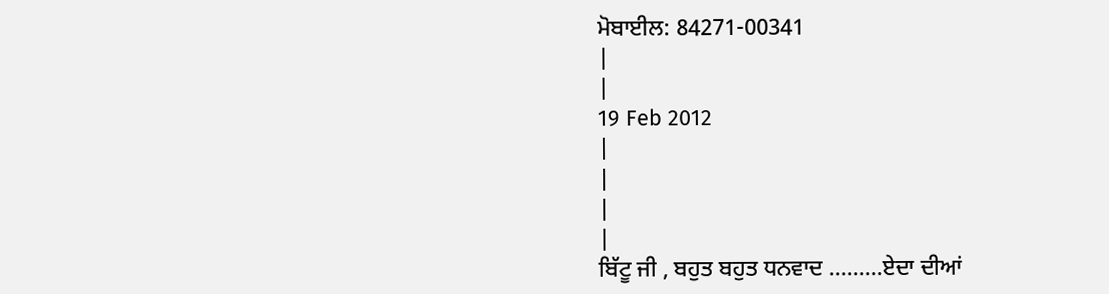ਮੋਬਾਈਲ: 84271-00341
|
|
19 Feb 2012
|
|
|
|
ਬਿੱਟੂ ਜੀ , ਬਹੁਤ ਬਹੁਤ ਧਨਵਾਦ .........ਏਦਾ ਦੀਆਂ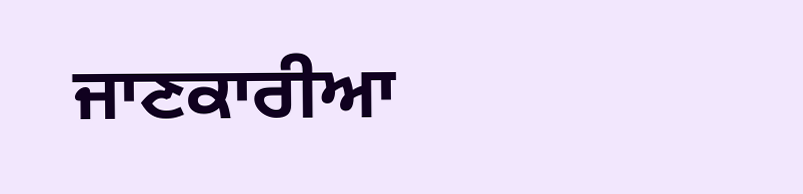ਜਾਣਕਾਰੀਆ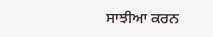ਸਾਝੀਆ ਕਰਨ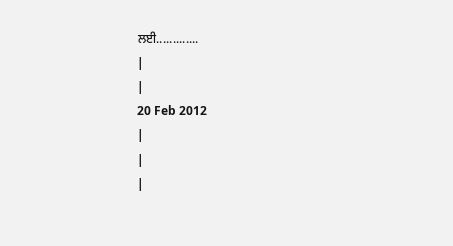ਲਈ.............
|
|
20 Feb 2012
|
|
|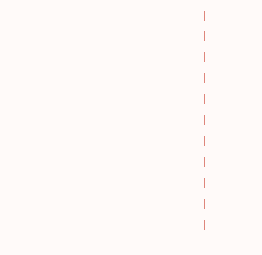|
|
|
|
|
|
|
|
|
|
|